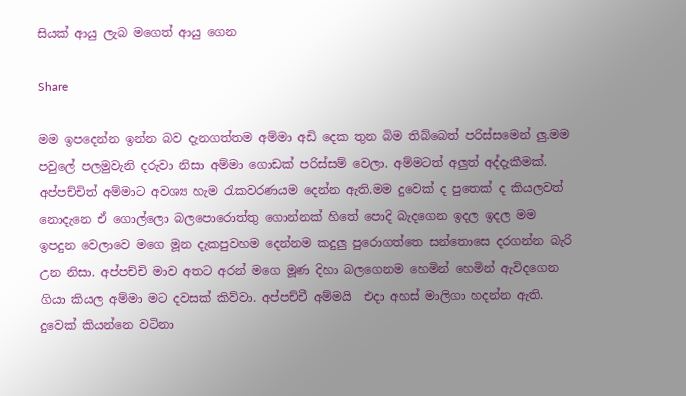සියක් ආයු ලැබ මගෙත් ආයු ගෙන

Share

මම ඉපදෙන්න ඉන්න බව දැනගත්තම අම්මා අඩි දෙක තුන බිම තිබ්බෙත් පරිස්සමෙන් ලු.මම පවුලේ පලමුවැනි දරුවා නිසා අම්මා ගොඩක් පරිස්සම් වෙලා. අම්මටත් අලුත් අද්දැකීමක්. අප්පච්චිත් අම්මාට අවශ්‍ය හැම රැකවරණයම දෙන්න ඇති.මම දුවෙක් ද පුතෙක් ද කියලවත් නොදැනෙ ඒ ගොල්ලො බලපොරොත්තු ගොන්නක් හිතේ පොදි බැදගෙන ඉදල ඉදල මම ඉපදුන වෙලාවෙ මගෙ මූන දැකපුවහම දෙන්නම කදුලු පුරොගත්තෙ සන්තොසෙ දරගන්න බැරි උන නිසා. අප්පච්චි මාව අතට අරන් මගෙ මූණ දිහා බලගෙනම හෙමින් හෙමින් ඇවිදගෙන ගියා කියල අම්මා මට දවසක් කිව්වා. අප්පච්චී අම්මයි  එදා අහස් මාලිගා හදන්න ඇති.
දුවෙක් කියන්නෙ වටිනා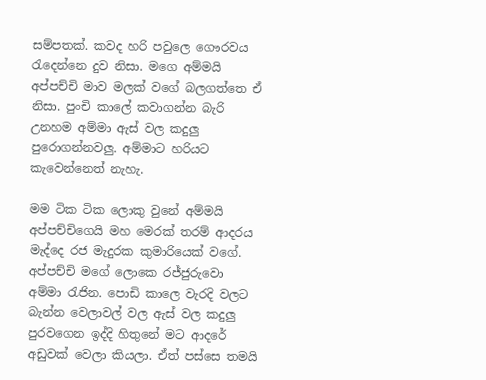සම්පතක්. කවද හරි පවුලෙ ගෞරවය රැදෙන්නෙ දුව නිසා. මගෙ අම්මයි අප්පච්චි මාව මලක් වගේ බලගත්තෙ ඒ නිසා. පුංචි කාලේ කවාගන්න බැරි උනහම අම්මා ඇස් වල කදුලු පුරොගන්නවලු. අම්මාට හරියට කැවෙන්නෙත් නැහැ.

මම ටික ටික ලොකු වුනේ අම්මයි අප්පච්චිගෙයි මහ මෙරක් තරම් ආදරය මැද්දෙ රජ මැදුරක කුමාරියෙක් වගේ. අප්පච්චි මගේ ලොකෙ රජ්ජුරුවො අම්මා රැජින. පොඩි කාලෙ වැරදි වලට බැන්න වෙලාවල් වල ඇස් වල කදුලු පුරවගෙන ඉද්දි හිතුනේ මට ආදරේ අඩුවක් වෙලා කියලා. ඒත් පස්සෙ තමයි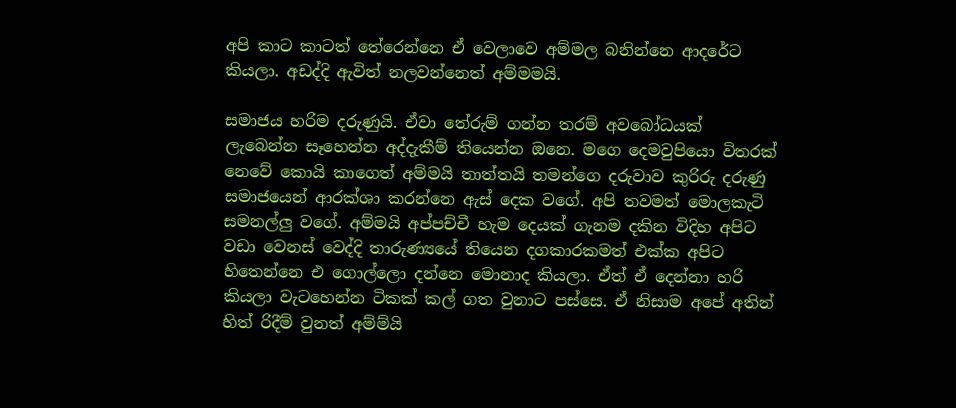අපි කාට කාටත් තේරෙන්නෙ ඒ වෙලාවෙ අම්මල බනින්නෙ ආදරේට කියලා. අඩද්දි ඇවිත් නලවන්නෙත් අම්මමයි.

සමාජය හරිම දරුණුයි. ඒවා තේරුම් ගන්න තරම් අවබෝධයක් ලැබෙන්න සෑහෙන්න අද්දැකීම් තියෙන්න ඔනෙ. මගෙ දෙමවුපියො විතරක් නෙවේ කොයි කාගෙත් අම්මයි තාත්තයි තමන්ගෙ දරුවාව කුරිරු දරුණු සමාජයෙන් ආරක්ශා කරන්නෙ ඇස් දෙක වගේ. අපි තවමත් මොලකැටි සමනල්ලු වගේ. අම්මයි අප්පච්චී හැම දෙයක් ගැනම දකින විදිහ අපිට වඩා වෙනස් වෙද්දි තාරුණ්‍යයේ තියෙන දගකාරකමත් එක්ක අපිට හිතෙන්නෙ එ ගොල්ලො දන්නෙ මොනාද කියලා. ඒත් ඒ දෙන්නා හරි කියලා වැටහෙන්න ටිකක් කල් ගත වුනාට පස්සෙ. ඒ නිසාම අපේ අතින් හිත් රිදීම් වුනත් අම්ම්යි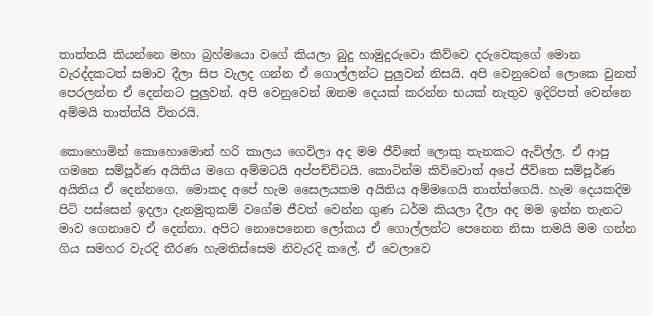තාත්තයි කියන්නෙ මහා බ්‍රහ්මයො වගේ කියලා බුදු හාමුදුරුවො කිව්වෙ දරුවෙකුගේ මොන වැරද්දකටත් සමාව දීලා සිප වැලද ගන්න ඒ ගොල්ලන්ට පුලුවන් නිසයි. අපි වෙනුවෙන් ලොකෙ වුනත් පෙරලන්න ඒ දෙන්නට පුලුවන්. අපි වෙනුවෙන් ඔනම දෙයක් කරන්න භයක් නැතුව ඉදිරිපත් වෙන්නෙ අම්මයි තාත්ත්යි විතරයි.

කොහොමින් කොහොමොන් හරි කාලය ගෙවිලා අද මම ජීවිතේ ලොකු තැනකට ඇවිල්ල. ඒ ආපු ගමනෙ සම්පූර්ණ අයිතිය මගෙ අම්මටයි අප්පච්චිටයි. කොටින්ම කිව්වොත් අපේ ජීවිතෙ සම්පූර්ණ අයිතිය ඒ දෙන්නගෙ. මොකද අපේ හැම සෛලයකම අයිතිය අම්මගෙයි තාත්ත්ගෙයි. හැම දෙයකදිම පිටි පස්සෙන් ඉදලා දැනමුතුකම් වගේම ජීවත් වෙන්න ගුණ ධර්ම කියලා දීලා අද මම ඉන්න තැනට මාව ගෙනාවෙ ඒ දෙන්නා. අපිට නොපෙනෙන ලෝකය ඒ ගොල්ලන්ට පෙනෙන නිසා තමයි මම ගන්න ගිය සමහර වැරදි තීරණ හැමතිස්සෙම නිවැරදි කලේ. ඒ වෙලාවෙ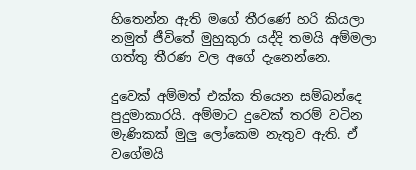හිතෙන්න ඇති මගේ තීරණේ හරි කියලා නමුත් ජීවිතේ මුහුකුරා යද්දි තමයි අම්මලා ගත්තු තීරණ වල අගේ දැනෙන්නෙ.

දුවෙක් අම්මත් එක්ක තියෙන සම්බන්දෙ පුදුමාකාරයි. අම්මාට දුවෙක් තරම් වටින මැණිකක් මුලු ලෝකෙම නැතුව ඇති. ඒ වගේමයි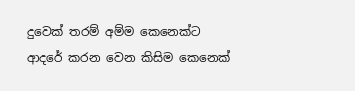දුවෙක් තරම් අම්ම කෙනෙක්ට ආදරේ කරන වෙන කිසිම කෙනෙක්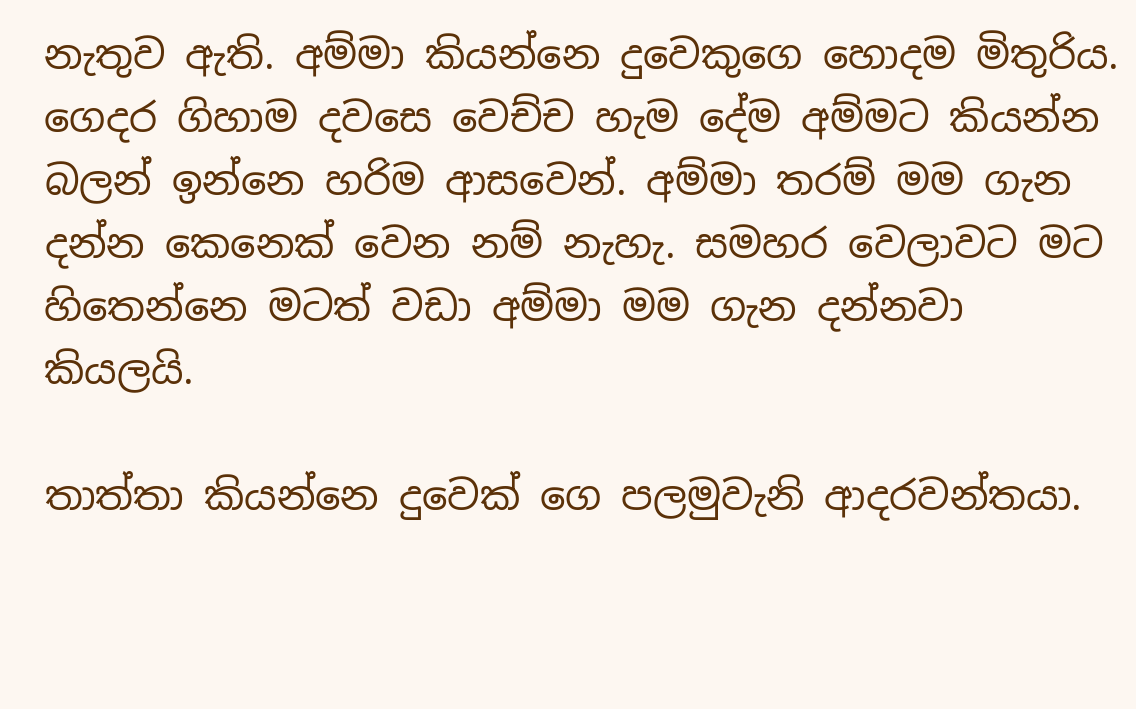නැතුව ඇති. අම්මා කියන්නෙ දුවෙකුගෙ හොදම මිතුරිය. ගෙදර ගිහාම දවසෙ වෙච්ච හැම දේම අම්මට කියන්න බලන් ඉන්නෙ හරිම ආසවෙන්. අම්මා තරම් මම ගැන දන්න කෙනෙක් වෙන නම් නැහැ. සමහර වෙලාවට මට හිතෙන්නෙ මටත් වඩා අම්මා මම ගැන දන්නවා කියලයි.

තාත්තා කියන්නෙ දුවෙක් ගෙ පලමුවැනි ආදරවන්තයා.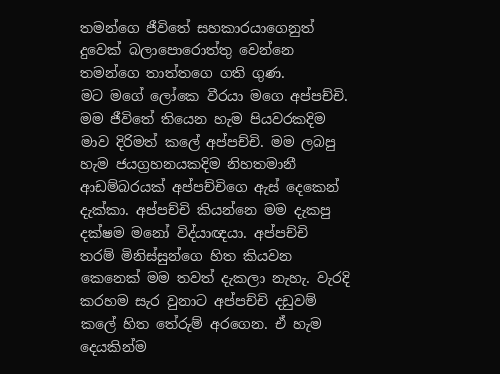තමන්ගෙ ජීවිතේ සහකාරයාගෙනුත් දුවෙක් බලාපොරොත්තු වෙන්නෙ තමන්ගෙ තාත්තගෙ ගති ගුණ.
මට මගේ ලෝකෙ වීරයා මගෙ අප්පච්චි. මම ජීවිතේ තියෙන හැම පියවරකදිම මාව දිරිමත් කලේ අප්පච්චි. මම ලබපු හැම ජයග්‍රහනයකදිම නිහතමානී ආඩම්බරයක් අප්පච්චිගෙ ඇස් දෙකෙන් දැක්කා. අප්පච්චි කියන්නෙ මම දැකපු දක්ෂම මනෝ විද්යාඥයා. අප්පච්චි  තරම් මිනිස්සුන්ගෙ හිත කියවන කෙනෙක් මම තවත් දැකලා නැහැ. වැරදි කරහම සැර වුනාට අප්පච්චි දඩුවම් කලේ හිත තේරුම් අරගෙන. ඒ හැම දෙයකින්ම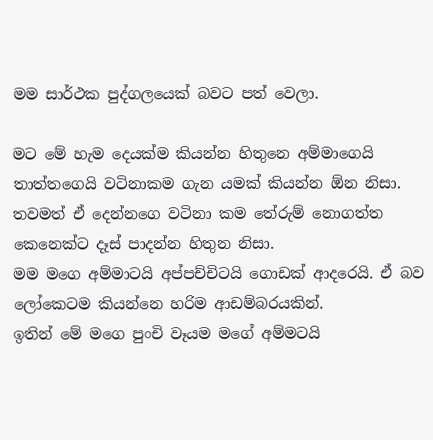මම සාර්ථක පුද්ගලයෙක් බවට පත් වෙලා.

මට මේ හැම දෙයක්ම කියන්න හිතුනෙ අම්මාගෙයි තාත්තගෙයි වටිනාකම ගැන යමක් කියන්න ඕන නිසා. තවමත් ඒ දෙන්නගෙ වටිනා කම තේරුම් නොගත්ත කෙනෙක්ට දෑස් පාදන්න හිතුන නිසා.
මම මගෙ අම්මාටයි අප්පච්චිටයි ගොඩක් ආදරෙයි. ඒ බව ලෝකෙටම කියන්නෙ හරිම ආඩම්බරයකින්.
ඉතින් මේ මගෙ පුංචි වෑයම මගේ අම්මටයි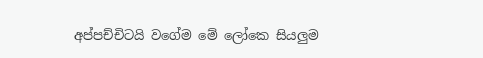අප්පච්චිටයි වගේම මේ ලෝකෙ සියලුම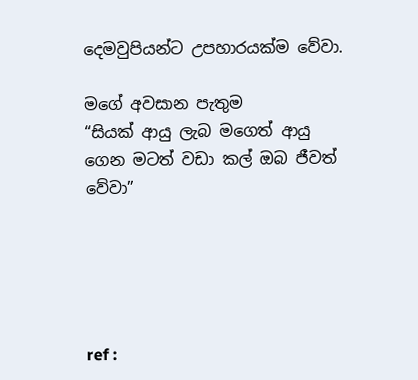දෙමවුපියන්ට උපහාරයක්ම වේවා.

මගේ අවසාන පැතුම
“සියක් ආයු ලැබ මගෙත් ආයු ගෙන මටත් වඩා කල් ඔබ ජීවත් වේවා”





ref :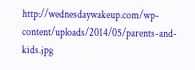http://wednesdaywakeup.com/wp-content/uploads/2014/05/parents-and-kids.jpg